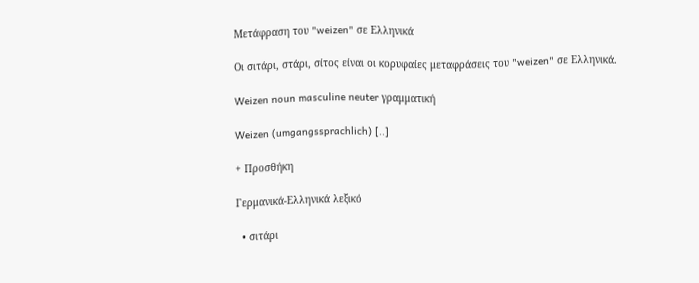Μετάφραση του "weizen" σε Ελληνικά

Οι σιτάρι, στάρι, σίτος είναι οι κορυφαίες μεταφράσεις του "weizen" σε Ελληνικά.

Weizen noun masculine neuter γραμματική

Weizen (umgangssprachlich) [..]

+ Προσθήκη

Γερμανικά-Ελληνικά λεξικό

  • σιτάρι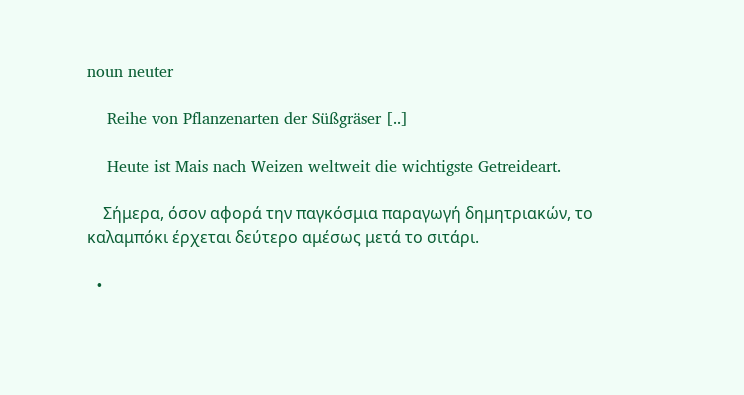noun neuter

    Reihe von Pflanzenarten der Süßgräser [..]

    Heute ist Mais nach Weizen weltweit die wichtigste Getreideart.

    Σήμερα, όσον αφορά την παγκόσμια παραγωγή δημητριακών, το καλαμπόκι έρχεται δεύτερο αμέσως μετά το σιτάρι.

  •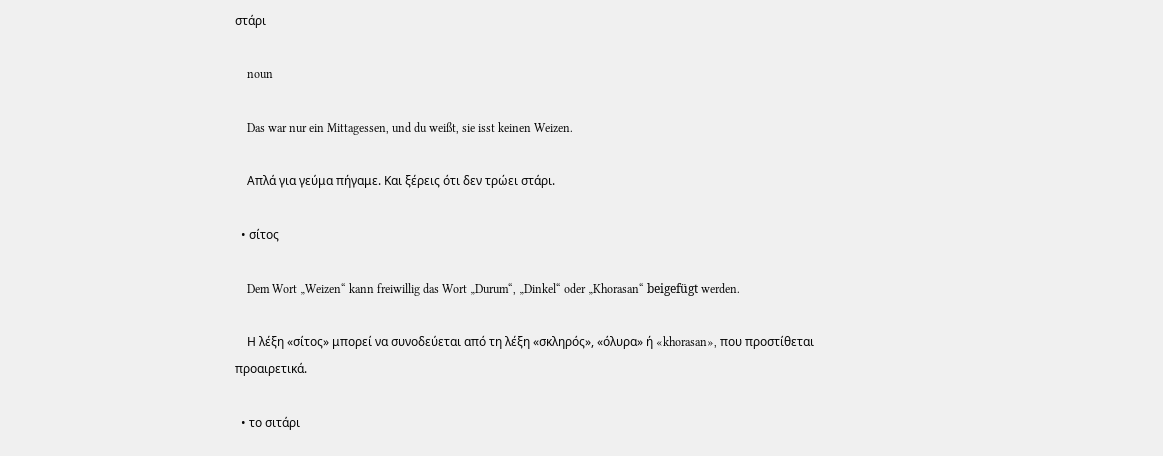στάρι

    noun

    Das war nur ein Mittagessen, und du weißt, sie isst keinen Weizen.

    Απλά για γεύμα πήγαμε. Και ξέρεις ότι δεν τρώει στάρι.

  • σίτος

    Dem Wort „Weizen“ kann freiwillig das Wort „Durum“, „Dinkel“ oder „Khorasan“ beigefügt werden.

    Η λέξη «σίτος» μπορεί να συνοδεύεται από τη λέξη «σκληρός», «όλυρα» ή «khorasan», που προστίθεται προαιρετικά.

  • το σιτάρι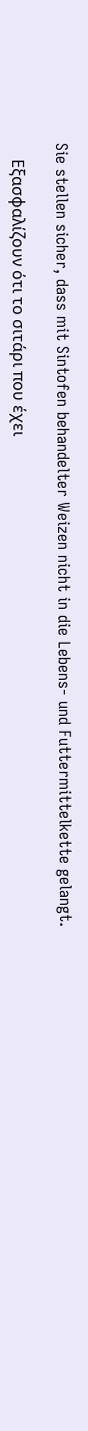Sie stellen sicher, dass mit Sintofen behandelter Weizen nicht in die Lebens- und Futtermittelkette gelangt.

    Εξασφαλίζουν ότι το σιτάρι που έχει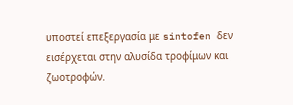υποστεί επεξεργασία με sintofen δεν εισέρχεται στην αλυσίδα τροφίμων και ζωοτροφών.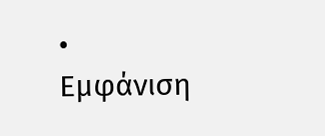• Εμφάνιση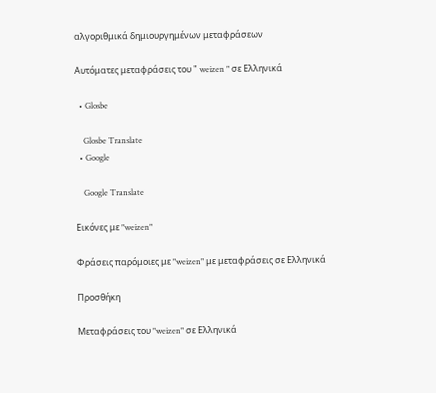αλγοριθμικά δημιουργημένων μεταφράσεων

Αυτόματες μεταφράσεις του " weizen " σε Ελληνικά

  • Glosbe

    Glosbe Translate
  • Google

    Google Translate

Εικόνες με "weizen"

Φράσεις παρόμοιες με "weizen" με μεταφράσεις σε Ελληνικά

Προσθήκη

Μεταφράσεις του "weizen" σε Ελληνικά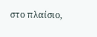στο πλαίσιο,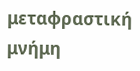μεταφραστική μνήμη